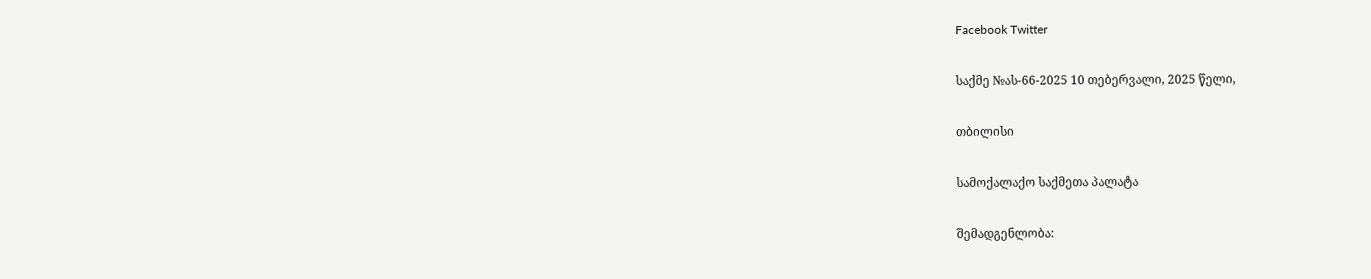Facebook Twitter

საქმე №ას-66-2025 10 თებერვალი, 2025 წელი,

თბილისი

სამოქალაქო საქმეთა პალატა

შემადგენლობა: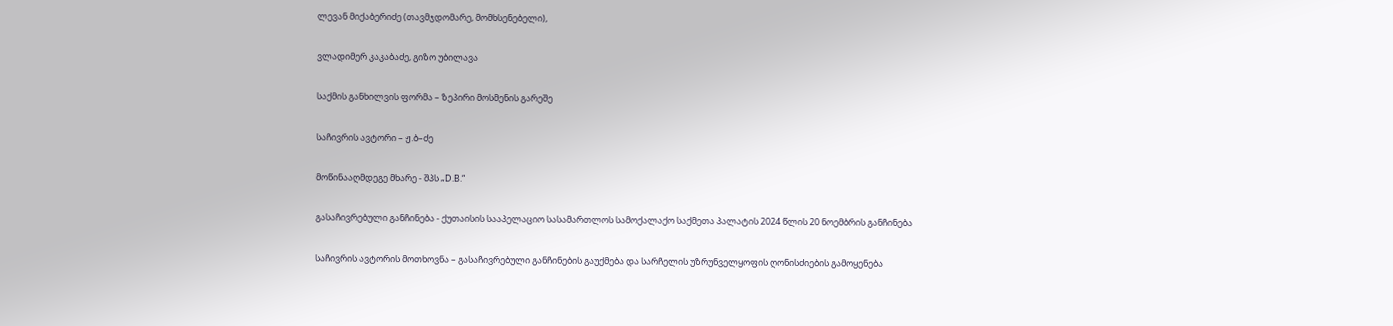ლევან მიქაბერიძე (თავმჯდომარე, მომხსენებელი),

ვლადიმერ კაკაბაძე, გიზო უბილავა

საქმის განხილვის ფორმა – ზეპირი მოსმენის გარეშე

საჩივრის ავტორი – ჟ.ბ–ძე

მოწინააღმდეგე მხარე - შპს „D.B.“

გასაჩივრებული განჩინება - ქუთაისის სააპელაციო სასამართლოს სამოქალაქო საქმეთა პალატის 2024 წლის 20 ნოემბრის განჩინება

საჩივრის ავტორის მოთხოვნა – გასაჩივრებული განჩინების გაუქმება და სარჩელის უზრუნველყოფის ღონისძიების გამოყენება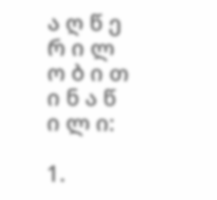ა ღ წ ე რ ი ლ ო ბ ი თ ი ნ ა წ ი ლ ი:

1.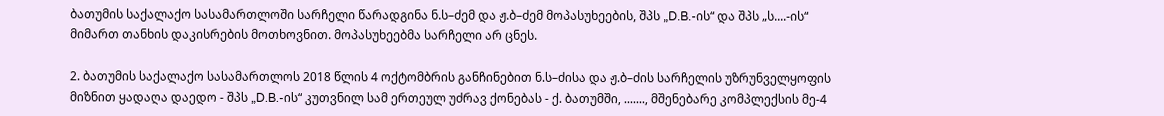ბათუმის საქალაქო სასამართლოში სარჩელი წარადგინა ნ.ს–ძემ და ჟ.ბ–ძემ მოპასუხეების, შპს „D.B.-ის“ და შპს „ს....-ის“ მიმართ თანხის დაკისრების მოთხოვნით. მოპასუხეებმა სარჩელი არ ცნეს.

2. ბათუმის საქალაქო სასამართლოს 2018 წლის 4 ოქტომბრის განჩინებით ნ.ს–ძისა და ჟ.ბ–ძის სარჩელის უზრუნველყოფის მიზნით ყადაღა დაედო - შპს „D.B.-ის“ კუთვნილ სამ ერთეულ უძრავ ქონებას - ქ. ბათუმში, ......., მშენებარე კომპლექსის მე-4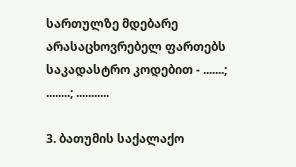სართულზე მდებარე არასაცხოვრებელ ფართებს საკადასტრო კოდებით - .......; ........; ...........

3. ბათუმის საქალაქო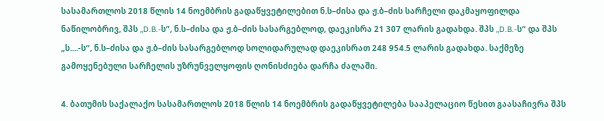სასამართლოს 2018 წლის 14 ნოემბრის გადაწყვეტილებით ნ.ს–ძისა და ჟ.ბ–ძის სარჩელი დაკმაყოფილდა ნაწილობრივ, შპს „D.B.-ს”, ნ.ს–ძისა და ჟ.ბ–ძის სასარგებლოდ, დაეკისრა 21 307 ლარის გადახდა. შპს „D.B.-ს“ და შპს „ს....-ს“, ნ.ს–ძისა და ჟ.ბ–ძის სასარგებლოდ სოლიდარულად დაეკისრათ 248 954.5 ლარის გადახდა. საქმეზე გამოყენებული სარჩელის უზრუნველყოფის ღონისძიება დარჩა ძალაში.

4. ბათუმის საქალაქო სასამართლოს 2018 წლის 14 ნოემბრის გადაწყვეტილება სააპელაციო წესით გაასაჩივრა შპს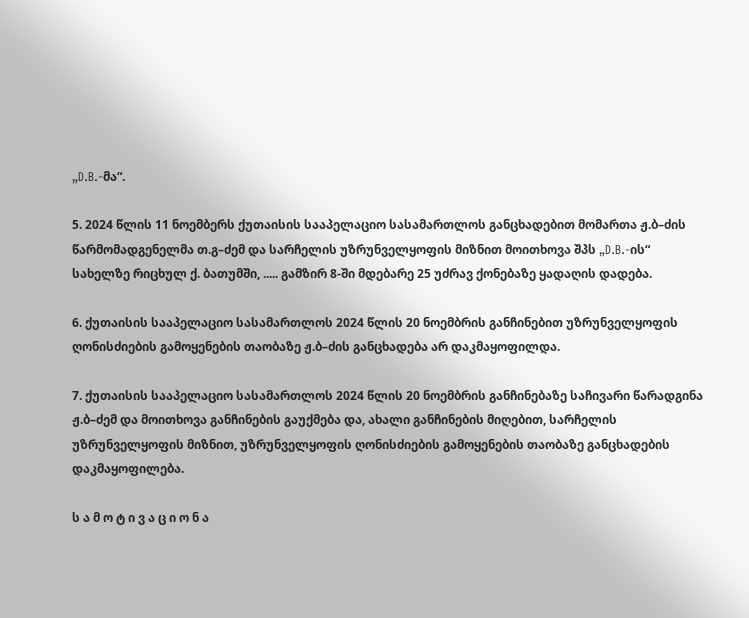„D.B.-მა“.

5. 2024 წლის 11 ნოემბერს ქუთაისის სააპელაციო სასამართლოს განცხადებით მომართა ჟ.ბ–ძის წარმომადგენელმა თ.გ–ძემ და სარჩელის უზრუნველყოფის მიზნით მოითხოვა შპს „D.B.-ის“ სახელზე რიცხულ ქ. ბათუმში, ..... გამზირ 8-ში მდებარე 25 უძრავ ქონებაზე ყადაღის დადება.

6. ქუთაისის სააპელაციო სასამართლოს 2024 წლის 20 ნოემბრის განჩინებით უზრუნველყოფის ღონისძიების გამოყენების თაობაზე ჟ.ბ–ძის განცხადება არ დაკმაყოფილდა.

7. ქუთაისის სააპელაციო სასამართლოს 2024 წლის 20 ნოემბრის განჩინებაზე საჩივარი წარადგინა ჟ.ბ–ძემ და მოითხოვა განჩინების გაუქმება და, ახალი განჩინების მიღებით, სარჩელის უზრუნველყოფის მიზნით, უზრუნველყოფის ღონისძიების გამოყენების თაობაზე განცხადების დაკმაყოფილება.

ს ა მ ო ტ ი ვ ა ც ი ო ნ ა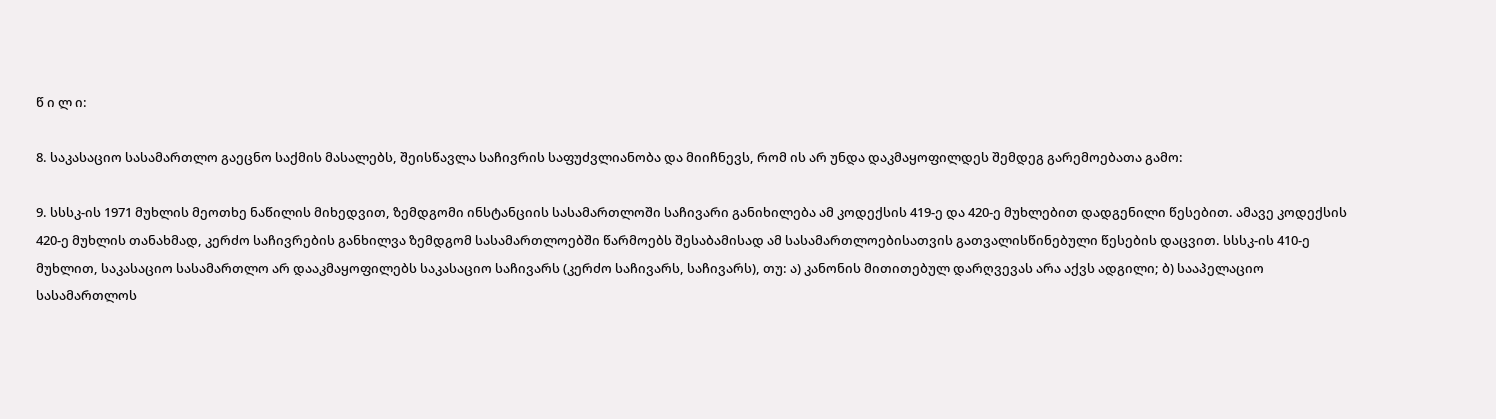წ ი ლ ი:

8. საკასაციო სასამართლო გაეცნო საქმის მასალებს, შეისწავლა საჩივრის საფუძვლიანობა და მიიჩნევს, რომ ის არ უნდა დაკმაყოფილდეს შემდეგ გარემოებათა გამო:

9. სსსკ-ის 1971 მუხლის მეოთხე ნაწილის მიხედვით, ზემდგომი ინსტანციის სასამართლოში საჩივარი განიხილება ამ კოდექსის 419-ე და 420-ე მუხლებით დადგენილი წესებით. ამავე კოდექსის 420-ე მუხლის თანახმად, კერძო საჩივრების განხილვა ზემდგომ სასამართლოებში წარმოებს შესაბამისად ამ სასამართლოებისათვის გათვალისწინებული წესების დაცვით. სსსკ-ის 410-ე მუხლით, საკასაციო სასამართლო არ დააკმაყოფილებს საკასაციო საჩივარს (კერძო საჩივარს, საჩივარს), თუ: ა) კანონის მითითებულ დარღვევას არა აქვს ადგილი; ბ) სააპელაციო სასამართლოს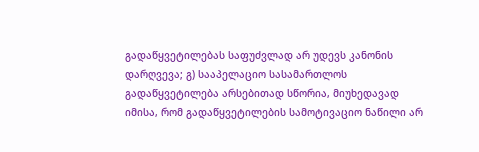გადაწყვეტილებას საფუძვლად არ უდევს კანონის დარღვევა; გ) სააპელაციო სასამართლოს გადაწყვეტილება არსებითად სწორია, მიუხედავად იმისა, რომ გადაწყვეტილების სამოტივაციო ნაწილი არ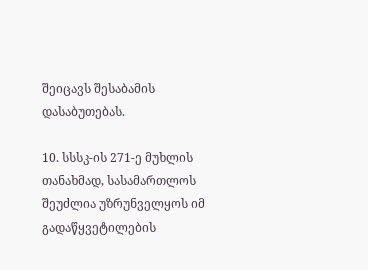შეიცავს შესაბამის დასაბუთებას.

10. სსსკ-ის 271-ე მუხლის თანახმად, სასამართლოს შეუძლია უზრუნველყოს იმ გადაწყვეტილების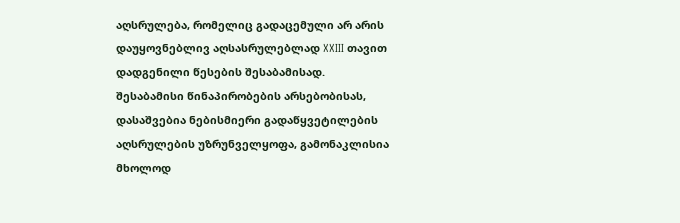აღსრულება, რომელიც გადაცემული არ არის დაუყოვნებლივ აღსასრულებლად XXIII თავით დადგენილი წესების შესაბამისად. შესაბამისი წინაპირობების არსებობისას, დასაშვებია ნებისმიერი გადაწყვეტილების აღსრულების უზრუნველყოფა, გამონაკლისია მხოლოდ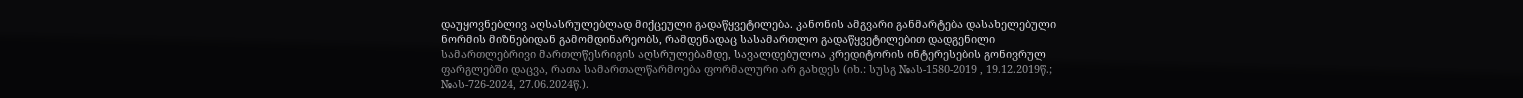დაუყოვნებლივ აღსასრულებლად მიქცეული გადაწყვეტილება. კანონის ამგვარი განმარტება დასახელებული ნორმის მიზნებიდან გამომდინარეობს, რამდენადაც სასამართლო გადაწყვეტილებით დადგენილი სამართლებრივი მართლწესრიგის აღსრულებამდე, სავალდებულოა კრედიტორის ინტერესების გონივრულ ფარგლებში დაცვა, რათა სამართალწარმოება ფორმალური არ გახდეს (იხ.: სუსგ №ას-1580-2019 , 19.12.2019წ.; №ას-726-2024, 27.06.2024წ.).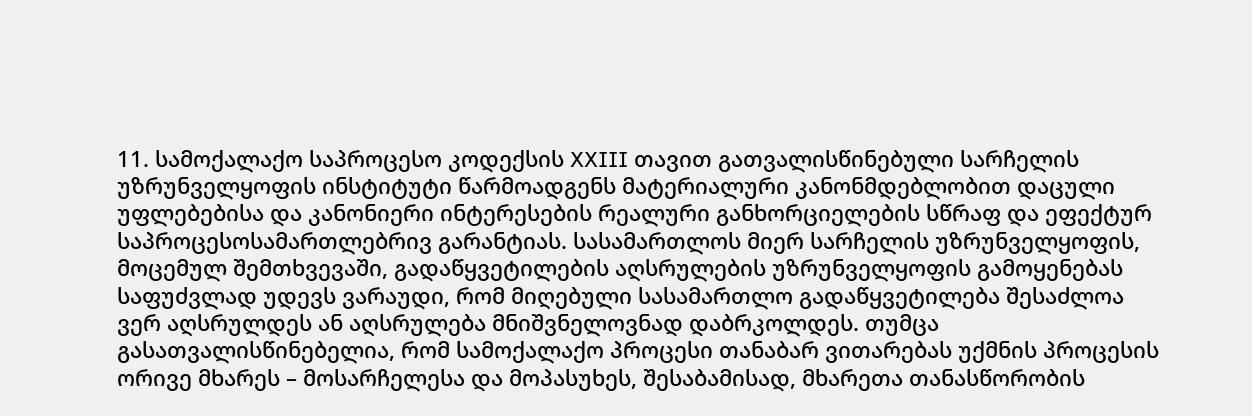11. სამოქალაქო საპროცესო კოდექსის XXIII თავით გათვალისწინებული სარჩელის უზრუნველყოფის ინსტიტუტი წარმოადგენს მატერიალური კანონმდებლობით დაცული უფლებებისა და კანონიერი ინტერესების რეალური განხორციელების სწრაფ და ეფექტურ საპროცესოსამართლებრივ გარანტიას. სასამართლოს მიერ სარჩელის უზრუნველყოფის, მოცემულ შემთხვევაში, გადაწყვეტილების აღსრულების უზრუნველყოფის გამოყენებას საფუძვლად უდევს ვარაუდი, რომ მიღებული სასამართლო გადაწყვეტილება შესაძლოა ვერ აღსრულდეს ან აღსრულება მნიშვნელოვნად დაბრკოლდეს. თუმცა გასათვალისწინებელია, რომ სამოქალაქო პროცესი თანაბარ ვითარებას უქმნის პროცესის ორივე მხარეს – მოსარჩელესა და მოპასუხეს, შესაბამისად, მხარეთა თანასწორობის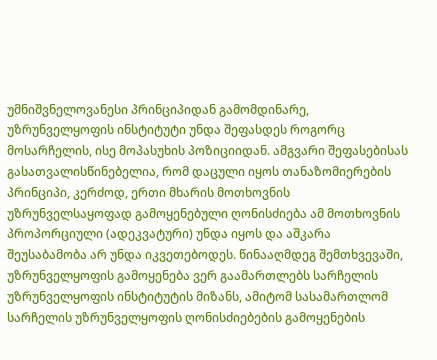უმნიშვნელოვანესი პრინციპიდან გამომდინარე, უზრუნველყოფის ინსტიტუტი უნდა შეფასდეს როგორც მოსარჩელის, ისე მოპასუხის პოზიციიდან. ამგვარი შეფასებისას გასათვალისწინებელია, რომ დაცული იყოს თანაზომიერების პრინციპი, კერძოდ, ერთი მხარის მოთხოვნის უზრუნველსაყოფად გამოყენებული ღონისძიება ამ მოთხოვნის პროპორციული (ადეკვატური) უნდა იყოს და აშკარა შეუსაბამობა არ უნდა იკვეთებოდეს. წინააღმდეგ შემთხვევაში, უზრუნველყოფის გამოყენება ვერ გაამართლებს სარჩელის უზრუნველყოფის ინსტიტუტის მიზანს, ამიტომ სასამართლომ სარჩელის უზრუნველყოფის ღონისძიებების გამოყენების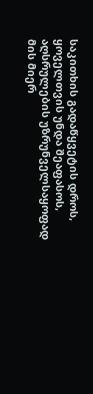საკითხის გადაწყვეტის დროს, ყოველთვის უნდა შეაფასოს, აღსრულების უზრუნველსაყოფად მის მიერ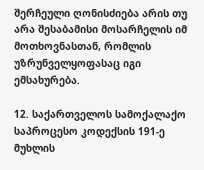შერჩეული ღონისძიება არის თუ არა შესაბამისი მოსარჩელის იმ მოთხოვნასთან, რომლის უზრუნველყოფასაც იგი ემსახურება.

12. საქართველოს სამოქალაქო საპროცესო კოდექსის 191-ე მუხლის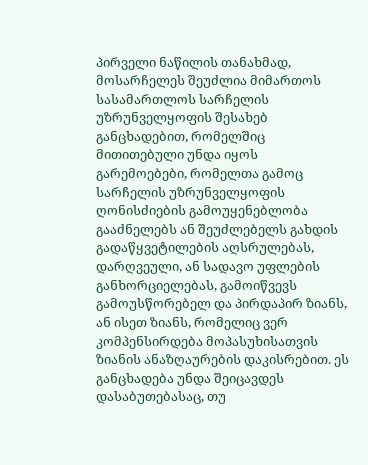პირველი ნაწილის თანახმად, მოსარჩელეს შეუძლია მიმართოს სასამართლოს სარჩელის უზრუნველყოფის შესახებ განცხადებით, რომელშიც მითითებული უნდა იყოს გარემოებები, რომელთა გამოც სარჩელის უზრუნველყოფის ღონისძიების გამოუყენებლობა გააძნელებს ან შეუძლებელს გახდის გადაწყვეტილების აღსრულებას, დარღვეული, ან სადავო უფლების განხორციელებას, გამოიწვევს გამოუსწორებელ და პირდაპირ ზიანს, ან ისეთ ზიანს, რომელიც ვერ კომპენსირდება მოპასუხისათვის ზიანის ანაზღაურების დაკისრებით. ეს განცხადება უნდა შეიცავდეს დასაბუთებასაც, თუ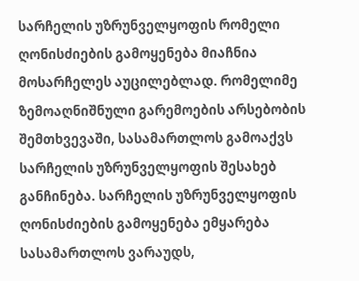სარჩელის უზრუნველყოფის რომელი ღონისძიების გამოყენება მიაჩნია მოსარჩელეს აუცილებლად. რომელიმე ზემოაღნიშნული გარემოების არსებობის შემთხვევაში, სასამართლოს გამოაქვს სარჩელის უზრუნველყოფის შესახებ განჩინება. სარჩელის უზრუნველყოფის ღონისძიების გამოყენება ემყარება სასამართლოს ვარაუდს,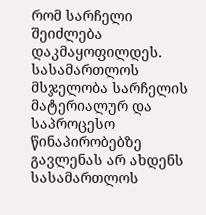რომ სარჩელი შეიძლება დაკმაყოფილდეს. სასამართლოს მსჯელობა სარჩელის მატერიალურ და საპროცესო წინაპირობებზე გავლენას არ ახდენს სასამართლოს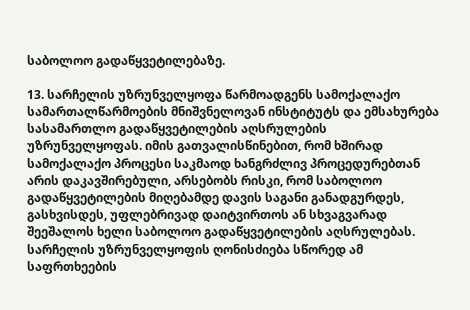საბოლოო გადაწყვეტილებაზე.

13. სარჩელის უზრუნველყოფა წარმოადგენს სამოქალაქო სამართალწარმოების მნიშვნელოვან ინსტიტუტს და ემსახურება სასამართლო გადაწყვეტილების აღსრულების უზრუნველყოფას. იმის გათვალისწინებით, რომ ხშირად სამოქალაქო პროცესი საკმაოდ ხანგრძლივ პროცედურებთან არის დაკავშირებული, არსებობს რისკი, რომ საბოლოო გადაწყვეტილების მიღებამდე დავის საგანი განადგურდეს, გასხვისდეს, უფლებრივად დაიტვირთოს ან სხვაგვარად შეეშალოს ხელი საბოლოო გადაწყვეტილების აღსრულებას. სარჩელის უზრუნველყოფის ღონისძიება სწორედ ამ საფრთხეების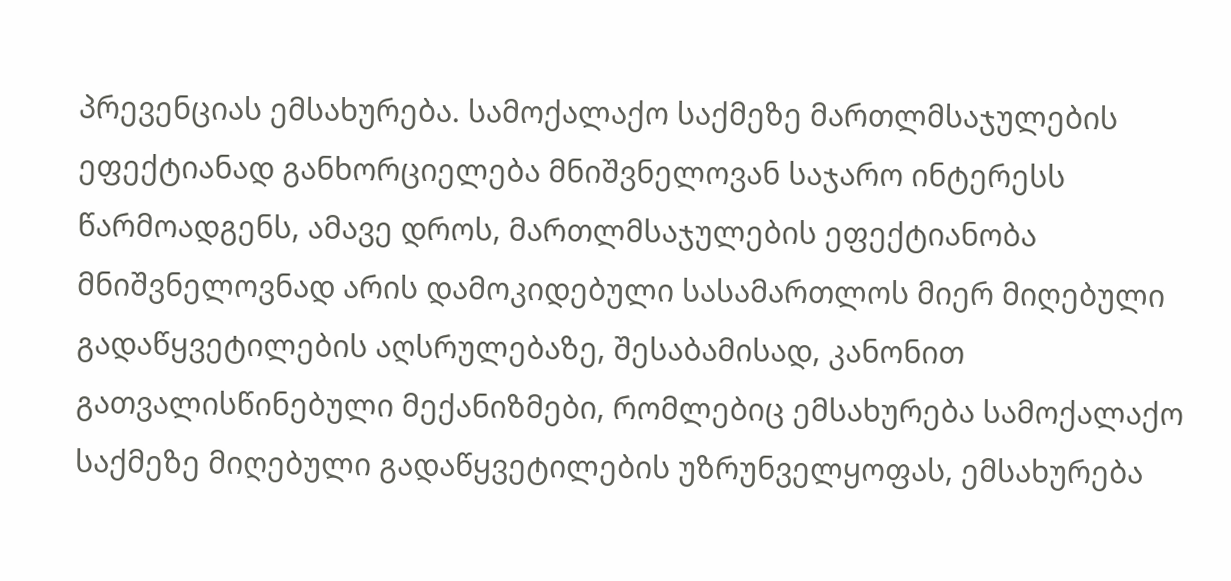პრევენციას ემსახურება. სამოქალაქო საქმეზე მართლმსაჯულების ეფექტიანად განხორციელება მნიშვნელოვან საჯარო ინტერესს წარმოადგენს, ამავე დროს, მართლმსაჯულების ეფექტიანობა მნიშვნელოვნად არის დამოკიდებული სასამართლოს მიერ მიღებული გადაწყვეტილების აღსრულებაზე, შესაბამისად, კანონით გათვალისწინებული მექანიზმები, რომლებიც ემსახურება სამოქალაქო საქმეზე მიღებული გადაწყვეტილების უზრუნველყოფას, ემსახურება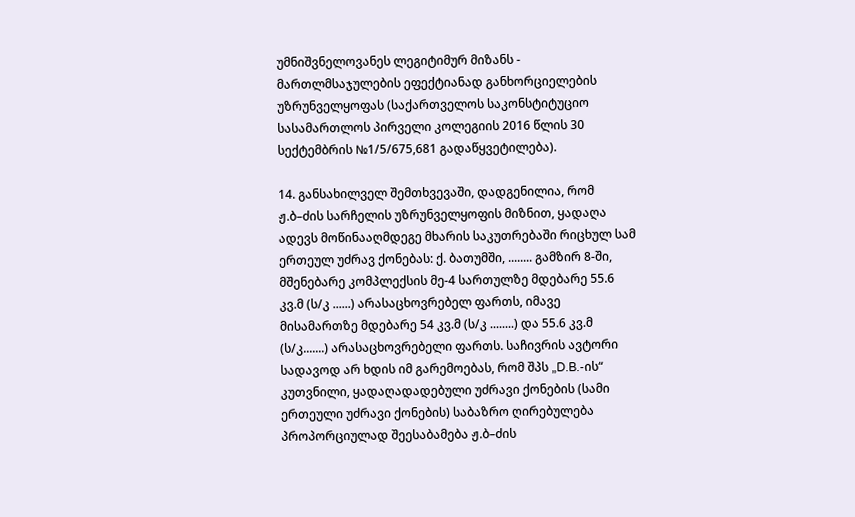უმნიშვნელოვანეს ლეგიტიმურ მიზანს - მართლმსაჯულების ეფექტიანად განხორციელების უზრუნველყოფას (საქართველოს საკონსტიტუციო სასამართლოს პირველი კოლეგიის 2016 წლის 30 სექტემბრის №1/5/675,681 გადაწყვეტილება).

14. განსახილველ შემთხვევაში, დადგენილია, რომ ჟ.ბ–ძის სარჩელის უზრუნველყოფის მიზნით, ყადაღა ადევს მოწინააღმდეგე მხარის საკუთრებაში რიცხულ სამ ერთეულ უძრავ ქონებას: ქ. ბათუმში, ........ გამზირ 8-ში, მშენებარე კომპლექსის მე-4 სართულზე მდებარე 55.6 კვ.მ (ს/კ ......) არასაცხოვრებელ ფართს, იმავე მისამართზე მდებარე 54 კვ.მ (ს/კ ........) და 55.6 კვ.მ (ს/კ.......) არასაცხოვრებელი ფართს. საჩივრის ავტორი სადავოდ არ ხდის იმ გარემოებას, რომ შპს „D.B.-ის“ კუთვნილი, ყადაღადადებული უძრავი ქონების (სამი ერთეული უძრავი ქონების) საბაზრო ღირებულება პროპორციულად შეესაბამება ჟ.ბ–ძის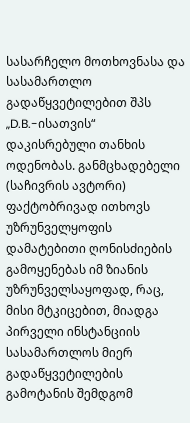სასარჩელო მოთხოვნასა და სასამართლო გადაწყვეტილებით შპს „D.B.-ისათვის“ დაკისრებული თანხის ოდენობას. განმცხადებელი (საჩივრის ავტორი) ფაქტობრივად ითხოვს უზრუნველყოფის დამატებითი ღონისძიების გამოყენებას იმ ზიანის უზრუნველსაყოფად, რაც, მისი მტკიცებით, მიადგა პირველი ინსტანციის სასამართლოს მიერ გადაწყვეტილების გამოტანის შემდგომ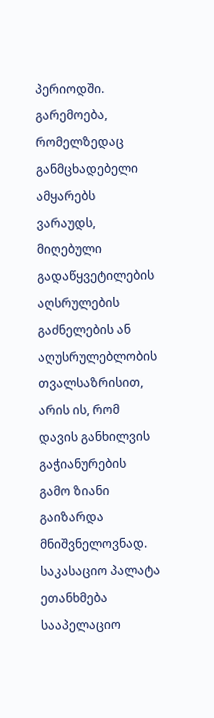პერიოდში. გარემოება, რომელზედაც განმცხადებელი ამყარებს ვარაუდს, მიღებული გადაწყვეტილების აღსრულების გაძნელების ან აღუსრულებლობის თვალსაზრისით, არის ის, რომ დავის განხილვის გაჭიანურების გამო ზიანი გაიზარდა მნიშვნელოვნად. საკასაციო პალატა ეთანხმება სააპელაციო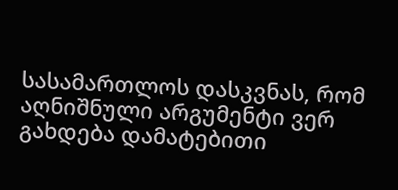სასამართლოს დასკვნას, რომ აღნიშნული არგუმენტი ვერ გახდება დამატებითი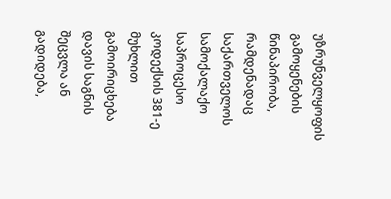უზრუნველყოფის გამოყენების წინაპირობა, რამდენადაც საქართველოს სამოქალაქო საპროცესო კოდექსის 381-ე მუხლით გამოირიცხება დავის საგნის შეცვლა ან გადიდება,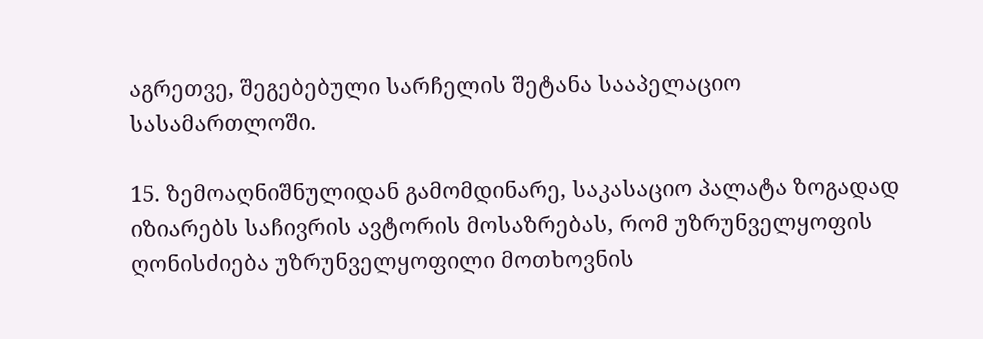აგრეთვე, შეგებებული სარჩელის შეტანა სააპელაციო სასამართლოში.

15. ზემოაღნიშნულიდან გამომდინარე, საკასაციო პალატა ზოგადად იზიარებს საჩივრის ავტორის მოსაზრებას, რომ უზრუნველყოფის ღონისძიება უზრუნველყოფილი მოთხოვნის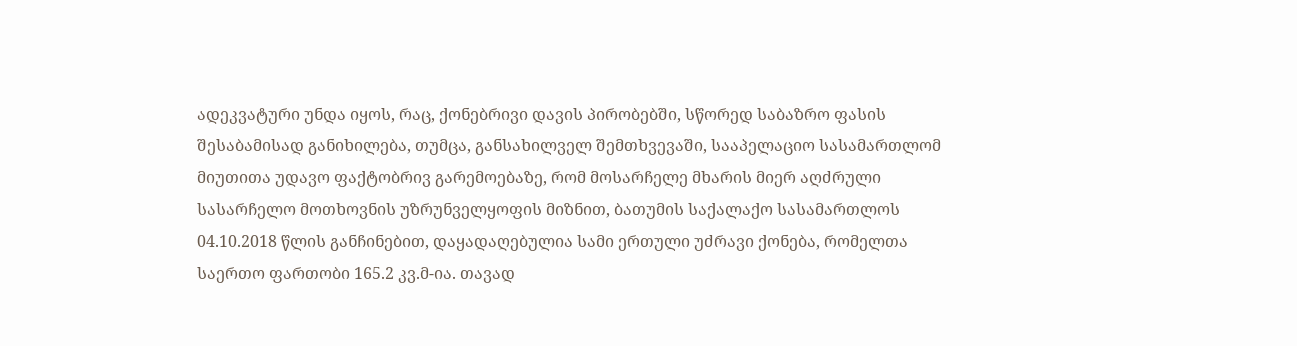ადეკვატური უნდა იყოს, რაც, ქონებრივი დავის პირობებში, სწორედ საბაზრო ფასის შესაბამისად განიხილება, თუმცა, განსახილველ შემთხვევაში, სააპელაციო სასამართლომ მიუთითა უდავო ფაქტობრივ გარემოებაზე, რომ მოსარჩელე მხარის მიერ აღძრული სასარჩელო მოთხოვნის უზრუნველყოფის მიზნით, ბათუმის საქალაქო სასამართლოს 04.10.2018 წლის განჩინებით, დაყადაღებულია სამი ერთული უძრავი ქონება, რომელთა საერთო ფართობი 165.2 კვ.მ-ია. თავად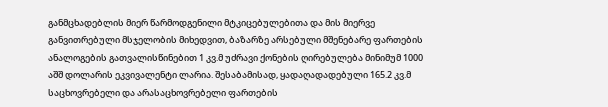განმცხადებლის მიერ წარმოდგენილი მტკიცებულებითა და მის მიერვე განვითრებული მსჯელობის მიხედვით, ბაზარზე არსებული მშენებარე ფართების ანალოგების გათვალისწინებით 1 კვ.მ უძრავი ქონების ღირებულება მინიმუმ 1000 აშშ დოლარის ეკვივალენტი ლარია. შესაბამისად, ყადაღადადებული 165.2 კვ.მ საცხოვრებელი და არასაცხოვრებელი ფართების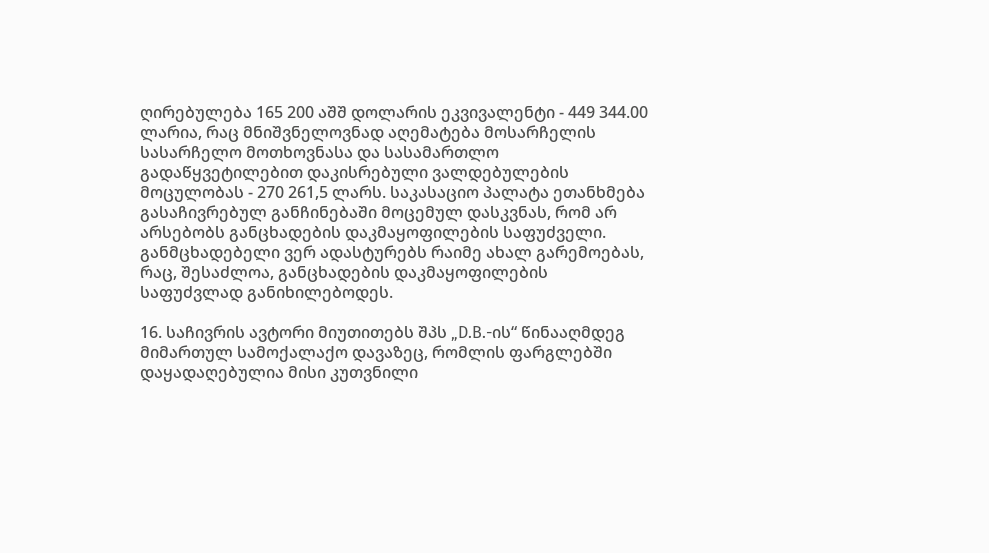ღირებულება 165 200 აშშ დოლარის ეკვივალენტი - 449 344.00 ლარია, რაც მნიშვნელოვნად აღემატება მოსარჩელის სასარჩელო მოთხოვნასა და სასამართლო გადაწყვეტილებით დაკისრებული ვალდებულების მოცულობას - 270 261,5 ლარს. საკასაციო პალატა ეთანხმება გასაჩივრებულ განჩინებაში მოცემულ დასკვნას, რომ არ არსებობს განცხადების დაკმაყოფილების საფუძველი. განმცხადებელი ვერ ადასტურებს რაიმე ახალ გარემოებას, რაც, შესაძლოა, განცხადების დაკმაყოფილების საფუძვლად განიხილებოდეს.

16. საჩივრის ავტორი მიუთითებს შპს „D.B.-ის“ წინააღმდეგ მიმართულ სამოქალაქო დავაზეც, რომლის ფარგლებში დაყადაღებულია მისი კუთვნილი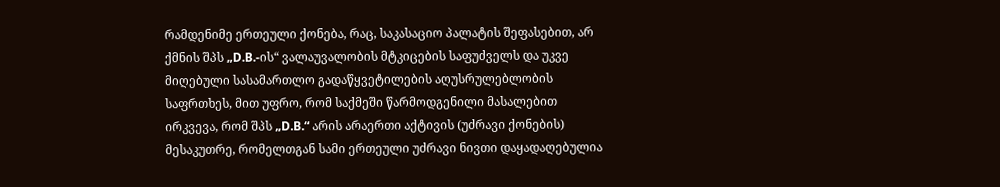რამდენიმე ერთეული ქონება, რაც, საკასაციო პალატის შეფასებით, არ ქმნის შპს „D.B.-ის“ ვალაუვალობის მტკიცების საფუძველს და უკვე მიღებული სასამართლო გადაწყვეტილების აღუსრულებლობის საფრთხეს, მით უფრო, რომ საქმეში წარმოდგენილი მასალებით ირკვევა, რომ შპს „D.B.“ არის არაერთი აქტივის (უძრავი ქონების) მესაკუთრე, რომელთგან სამი ერთეული უძრავი ნივთი დაყადაღებულია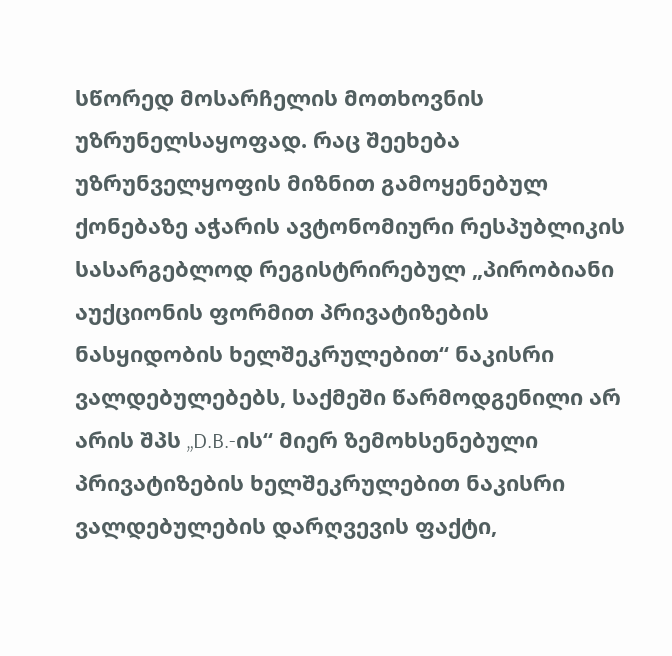სწორედ მოსარჩელის მოთხოვნის უზრუნელსაყოფად. რაც შეეხება უზრუნველყოფის მიზნით გამოყენებულ ქონებაზე აჭარის ავტონომიური რესპუბლიკის სასარგებლოდ რეგისტრირებულ „პირობიანი აუქციონის ფორმით პრივატიზების ნასყიდობის ხელშეკრულებით“ ნაკისრი ვალდებულებებს, საქმეში წარმოდგენილი არ არის შპს „D.B.-ის“ მიერ ზემოხსენებული პრივატიზების ხელშეკრულებით ნაკისრი ვალდებულების დარღვევის ფაქტი,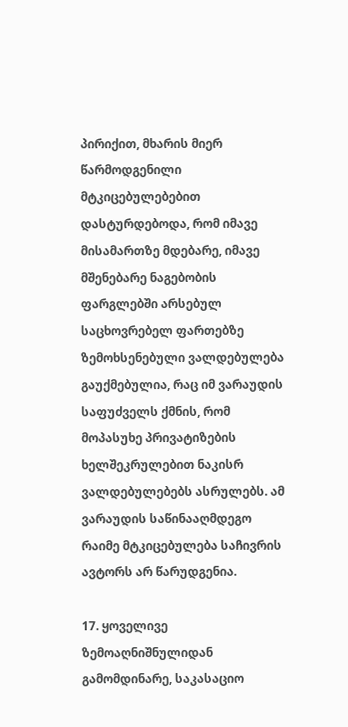პირიქით, მხარის მიერ წარმოდგენილი მტკიცებულებებით დასტურდებოდა, რომ იმავე მისამართზე მდებარე, იმავე მშენებარე ნაგებობის ფარგლებში არსებულ საცხოვრებელ ფართებზე ზემოხსენებული ვალდებულება გაუქმებულია, რაც იმ ვარაუდის საფუძველს ქმნის, რომ მოპასუხე პრივატიზების ხელშეკრულებით ნაკისრ ვალდებულებებს ასრულებს. ამ ვარაუდის საწინააღმდეგო რაიმე მტკიცებულება საჩივრის ავტორს არ წარუდგენია.

17. ყოველივე ზემოაღნიშნულიდან გამომდინარე, საკასაციო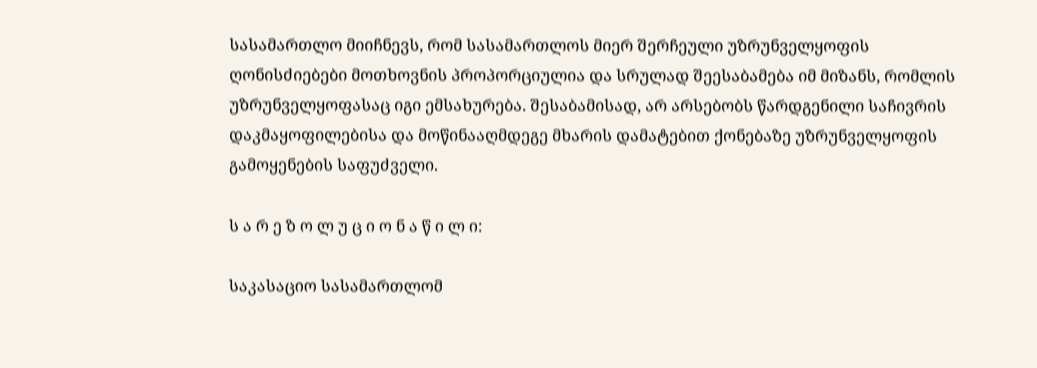სასამართლო მიიჩნევს, რომ სასამართლოს მიერ შერჩეული უზრუნველყოფის ღონისძიებები მოთხოვნის პროპორციულია და სრულად შეესაბამება იმ მიზანს, რომლის უზრუნველყოფასაც იგი ემსახურება. შესაბამისად, არ არსებობს წარდგენილი საჩივრის დაკმაყოფილებისა და მოწინააღმდეგე მხარის დამატებით ქონებაზე უზრუნველყოფის გამოყენების საფუძველი.

ს ა რ ე ზ ო ლ უ ც ი ო ნ ა წ ი ლ ი:

საკასაციო სასამართლომ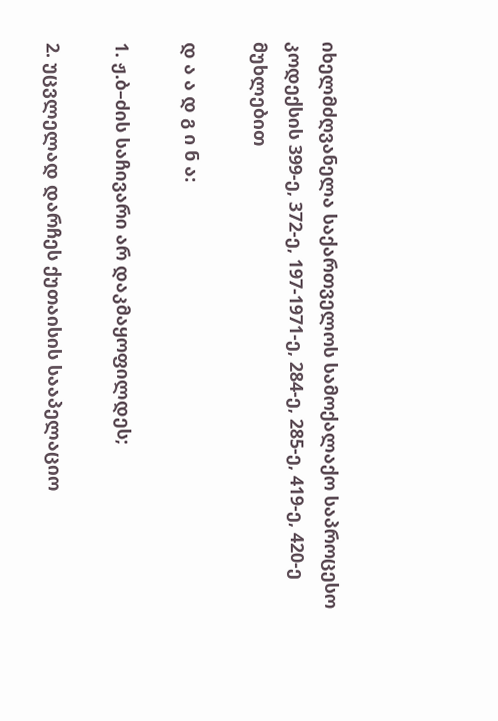იხელმძღვანელა საქართველოს სამოქალაქო საპროცესო კოდექსის 399-ე, 372-ე, 197-1971-ე, 284-ე, 285-ე, 419-ე, 420-ე მუხლებით

დ ა ა დ გ ი ნ ა:

1. ჟ.ბ–ძის საჩივარი არ დაკმაყოფილდეს;

2. უცვლელად დარჩეს ქუთაისის სააპელაციო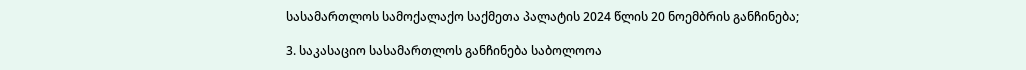სასამართლოს სამოქალაქო საქმეთა პალატის 2024 წლის 20 ნოემბრის განჩინება;

3. საკასაციო სასამართლოს განჩინება საბოლოოა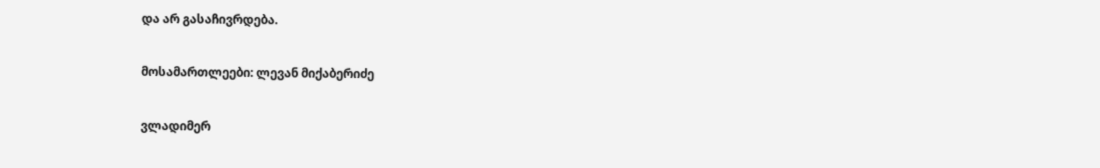და არ გასაჩივრდება.

მოსამართლეები: ლევან მიქაბერიძე

ვლადიმერ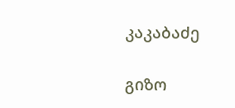კაკაბაძე

გიზო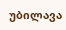უბილავა